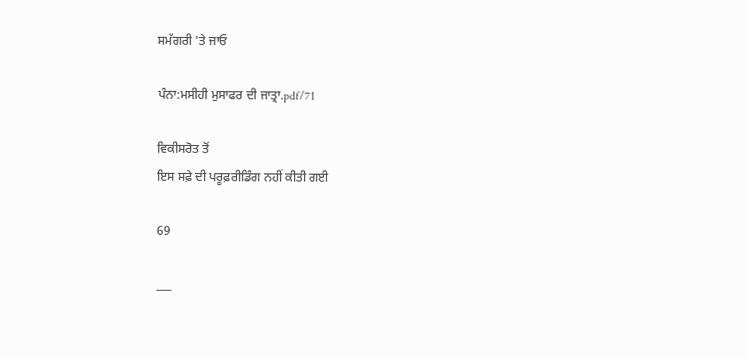ਸਮੱਗਰੀ 'ਤੇ ਜਾਓ

ਪੰਨਾ:ਮਸੀਹੀ ਮੁਸਾਫਰ ਦੀ ਜਾਤ੍ਰਾ.pdf/71

ਵਿਕੀਸਰੋਤ ਤੋਂ
ਇਸ ਸਫ਼ੇ ਦੀ ਪਰੂਫ਼ਰੀਡਿੰਗ ਨਹੀਂ ਕੀਤੀ ਗਈ

69

___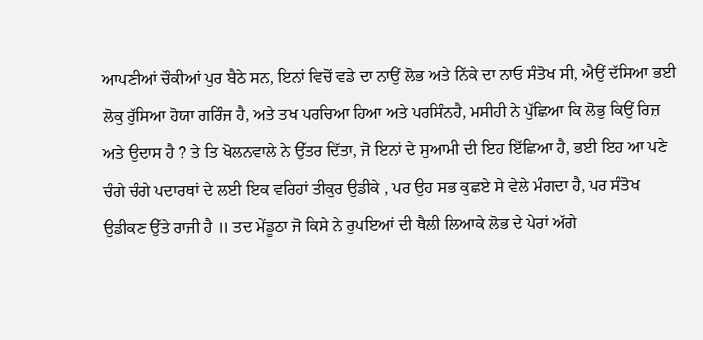ਆਪਣੀਆਂ ਚੌਕੀਆਂ ਪੁਰ ਬੈਠੇ ਸਨ, ਇਨਾਂ ਵਿਚੋਂ ਵਡੇ ਦਾ ਨਾਉਂ ਲੋਭ ਅਤੇ ਨਿੱਕੇ ਦਾ ਨਾਓ ਸੰਤੋਖ ਸੀ, ਐਉਂ ਦੱਸਿਆ ਭਈ ਲੋਕੁ ਰੁੱਸਿਆ ਹੋਯਾ ਗਰਿੰਜ ਹੈ, ਅਤੇ ਤਖ ਪਰਚਿਆ ਹਿਆ ਅਤੇ ਪਰਸਿੰਨਹੈ, ਮਸੀਹੀ ਨੇ ਪੁੱਛਿਆ ਕਿ ਲੋਭੁ ਕਿਉਂ ਰਿਜ਼ ਅਤੇ ਉਦਾਸ ਹੈ ? ਤੇ ਤਿ ਖੋਲਨਵਾਲੇ ਨੇ ਉੱਤਰ ਦਿੱਤਾ, ਜੋ ਇਨਾਂ ਦੇ ਸੁਆਮੀ ਦੀ ਇਹ ਇੱਛਿਆ ਹੈ, ਭਈ ਇਹ ਆ ਪਣੇ ਚੰਗੇ ਚੰਗੇ ਪਦਾਰਥਾਂ ਦੇ ਲਈ ਇਕ ਵਰਿਹਾਂ ਤੀਕੁਰ ਉਡੀਕੇ , ਪਰ ਉਹ ਸਭ ਕੁਛਏ ਸੇ ਵੇਲੇ ਮੰਗਦਾ ਹੈ, ਪਰ ਸੰਤੋਖ ਉਡੀਕਣ ਉੱਤੇ ਰਾਜੀ ਹੈ ॥ ਤਦ ਮੇਂਡੂਠਾ ਜੋ ਕਿਸੇ ਨੇ ਰੁਪਇਆਂ ਦੀ ਥੈਲੀ ਲਿਆਕੇ ਲੋਭ ਦੇ ਪੇਰਾਂ ਅੱਗੇ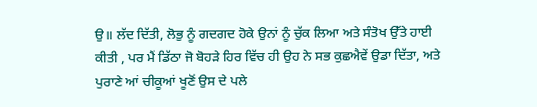ਉ॥ ਲੱਦ ਦਿੱਤੀ, ਲੋਭੁ ਨੂੰ ਗਦਗਦ ਹੋਕੇ ਉਨਾਂ ਨੂੰ ਚੁੱਕ ਲਿਆ ਅਤੇ ਸੰਤੋਖ ਉੱਤੇ ਹਾਈ ਕੀਤੀ , ਪਰ ਮੈਂ ਡਿੱਠਾ ਜੋ ਬੋਹੜੇ ਹਿਰ ਵਿੱਚ ਹੀ ਉਹ ਨੇ ਸਭ ਕੁਛਐਵੇਂ ਉਡਾ ਦਿੱਤਾ, ਅਤੇ ਪੁਰਾਣੇ ਆਂ ਚੀਕੂਆਂ ਖੂਣੋਂ ਉਸ ਦੇ ਪਲੇ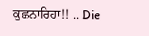ਕੁਛਨਾਰਿਹਾ!! .. Die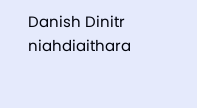Danish Dinitr niahdiaithara